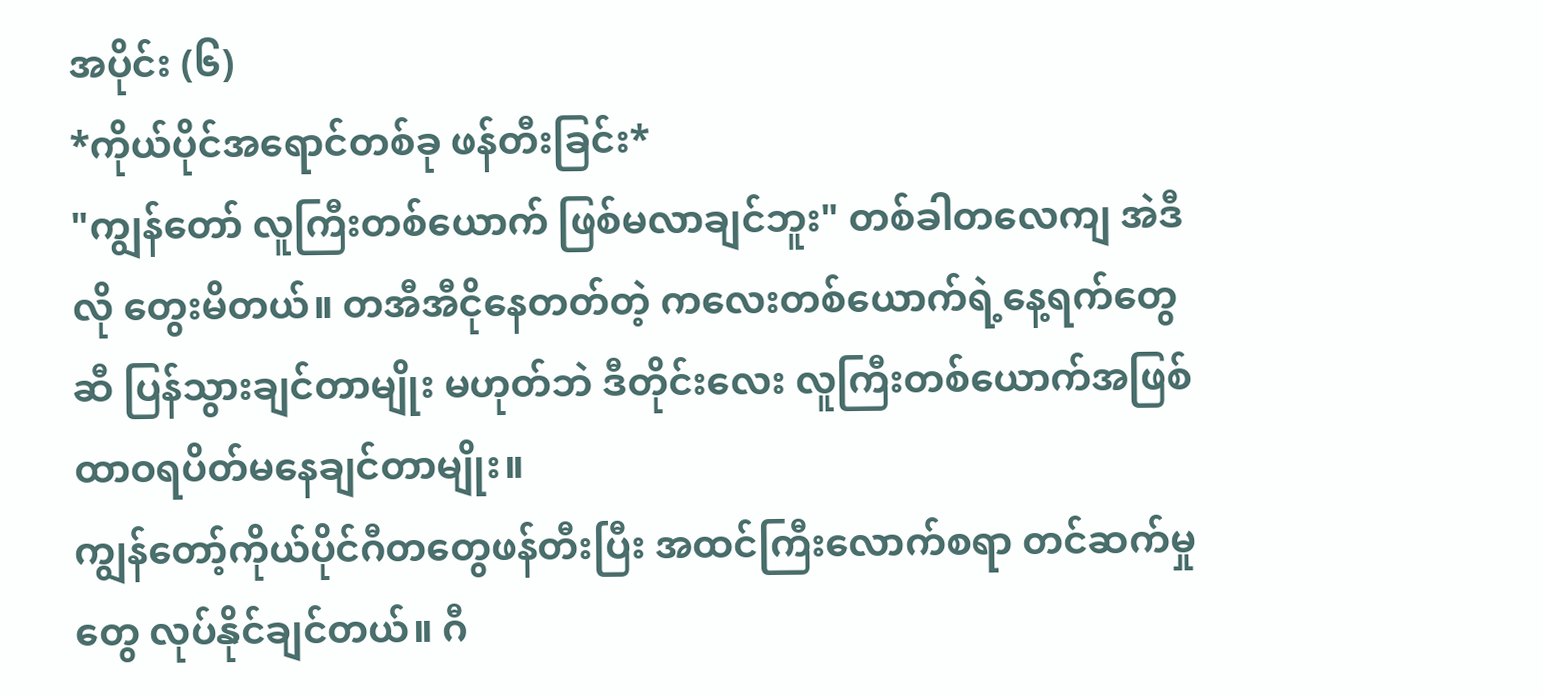အပိုင်း (၆)
*ကိုယ်ပိုင်အရောင်တစ်ခု ဖန်တီးခြင်း*
"ကျွန်တော် လူကြီးတစ်ယောက် ဖြစ်မလာချင်ဘူး" တစ်ခါတလေကျ အဲဒီလို တွေးမိတယ်။ တအီအီငိုနေတတ်တဲ့ ကလေးတစ်ယောက်ရဲ့နေ့ရက်တွေဆီ ပြန်သွားချင်တာမျိုး မဟုတ်ဘဲ ဒီတိုင်းလေး လူကြီးတစ်ယောက်အဖြစ် ထာဝရပိတ်မနေချင်တာမျိုး။
ကျွန်တော့်ကိုယ်ပိုင်ဂီတတွေဖန်တီးပြီး အထင်ကြီးလောက်စရာ တင်ဆက်မှုတွေ လုပ်နိုင်ချင်တယ်။ ဂီ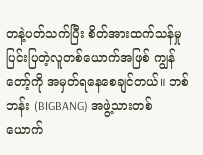တနဲ့ပတ်သက်ပြီး စိတ်အားထက်သန်မှု ပြင်းပြတဲ့လူတစ်ယောက်အဖြစ် ကျွန်တော့်ကို အမှတ်ရနေစေချင်တယ်။ ဘစ်ဘန်း (BIGBANG) အဖွဲ့သားတစ်ယောက်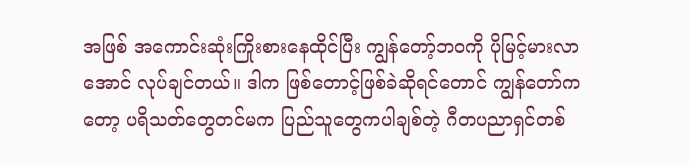အဖြစ် အကောင်းဆုံးကြိုးစားနေထိုင်ပြီး ကျွန်တော့်ဘဝကို ပိုမြင့်မားလာအောင် လုပ်ချင်တယ်။ ဒါက ဖြစ်တောင့်ဖြစ်ခဲဆိုရင်တောင် ကျွန်တော်ကတော့ ပရိသတ်တွေတင်မက ပြည်သူတွေကပါချစ်တဲ့ ဂီတပညာရှင်တစ်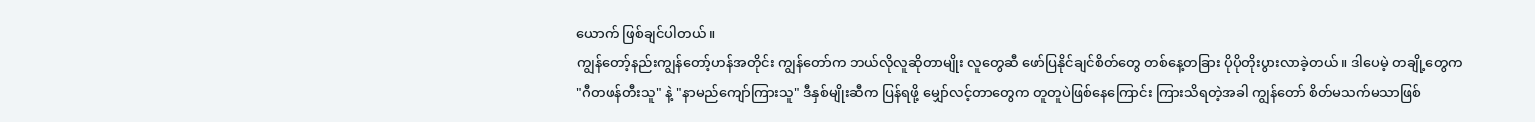ယောက် ဖြစ်ချင်ပါတယ်။
ကျွန်တော့်နည်းကျွန်တော့်ဟန်အတိုင်း ကျွန်တော်က ဘယ်လိုလူဆိုတာမျိုး လူတွေဆီ ဖော်ပြနိုင်ချင်စိတ်တွေ တစ်နေ့တခြား ပိုပိုတိုးပွားလာခဲ့တယ်။ ဒါပေမဲ့ တချို့တွေက "ဂီတဖန်တီးသူ" နဲ့ "နာမည်ကျော်ကြားသူ" ဒီနှစ်မျိုးဆီက ပြန်ရဖို့ မျှော်လင့်တာတွေက တူတူပဲဖြစ်နေကြောင်း ကြားသိရတဲ့အခါ ကျွန်တော် စိတ်မသက်မသာဖြစ်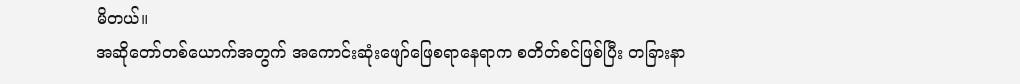မိတယ်။
အဆိုတော်တစ်ယောက်အတွက် အကောင်းဆုံးဖျော်ဖြေစရာနေရာက စတိတ်စင်ဖြစ်ပြီး တခြားနာ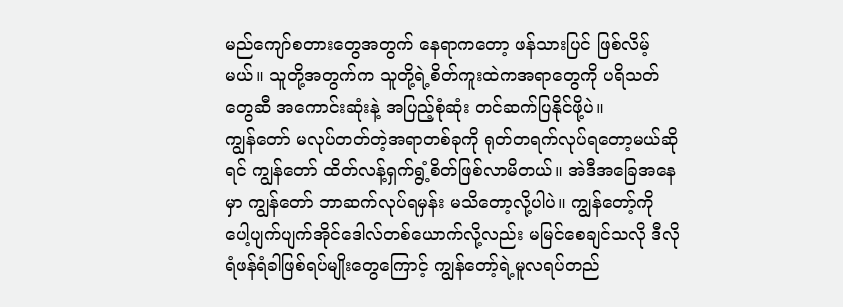မည်ကျော်စတားတွေအတွက် နေရာကတော့ ဖန်သားပြင် ဖြစ်လိမ့်မယ်။ သူတို့အတွက်က သူတို့ရဲ့စိတ်ကူးထဲကအရာတွေကို ပရိသတ်တွေဆီ အကောင်းဆုံးနဲ့ အပြည့်စုံဆုံး တင်ဆက်ပြနိုင်ဖို့ပဲ။
ကျွန်တော် မလုပ်တတ်တဲ့အရာတစ်ခုကို ရုတ်တရက်လုပ်ရတော့မယ်ဆိုရင် ကျွန်တော် ထိတ်လန့်ရှက်ရွံ့စိတ်ဖြစ်လာမိတယ်။ အဲဒီအခြေအနေမှာ ကျွန်တော် ဘာဆက်လုပ်ရမှန်း မသိတော့လို့ပါပဲ။ ကျွန်တော့်ကို ပေါ့ပျက်ပျက်အိုင်ဒေါလ်တစ်ယောက်လို့လည်း မမြင်စေချင်သလို ဒီလို ရံဖန်ရံခါဖြစ်ရပ်မျိုးတွေကြောင့် ကျွန်တော့်ရဲ့မူလရပ်တည်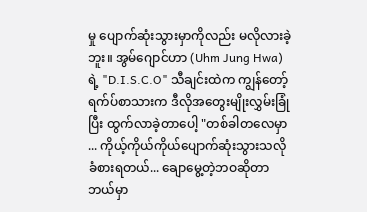မှု ပျောက်ဆုံးသွားမှာကိုလည်း မလိုလားခဲ့ဘူး။ အွမ်ဂျောင်ဟာ (Uhm Jung Hwa) ရဲ့ "D.I.S.C.O" သီချင်းထဲက ကျွန်တော့်ရက်ပ်စာသားက ဒီလိုအတွေးမျိုးလွှမ်းခြုံပြီး ထွက်လာခဲ့တာပေါ့ "တစ်ခါတလေမှာ ... ကိုယ့်ကိုယ်ကိုယ်ပျောက်ဆုံးသွားသလို ခံစားရတယ်... ချောမွေ့တဲ့ဘဝဆိုတာ ဘယ်မှာ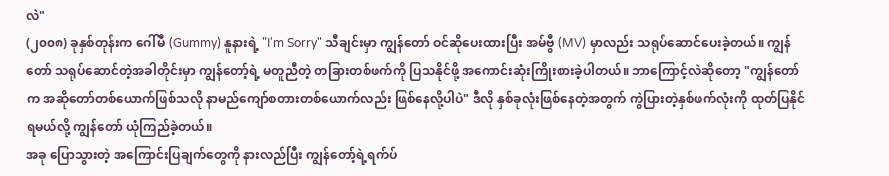လဲ"
(၂၀၀၈) ခုနှစ်တုန်းက ဂေါ်မီ (Gummy) နူနားရဲ့ "I'm Sorry" သီချင်းမှာ ကျွန်တော် ဝင်ဆိုပေးထားပြီး အမ်ဗွီ (MV) မှာလည်း သရုပ်ဆောင်ပေးခဲ့တယ်။ ကျွန်တော် သရုပ်ဆောင်တဲ့အခါတိုင်းမှာ ကျွန်တော့်ရဲ့ မတူညီတဲ့ တခြားတစ်ဖက်ကို ပြသနိုင်ဖို့ အကောင်းဆုံးကြိုးစားခဲ့ပါတယ်။ ဘာကြောင့်လဲဆိုတော့ "ကျွန်တော်က အဆိုတော်တစ်ယောက်ဖြစ်သလို နာမည်ကျော်စတားတစ်ယောက်လည်း ဖြစ်နေလို့ပါပဲ" ဒီလို နှစ်ခုလုံးဖြစ်နေတဲ့အတွက် ကွဲပြားတဲ့နှစ်ဖက်လုံးကို ထုတ်ပြနိုင်ရမယ်လို့ ကျွန်တော် ယုံကြည်ခဲ့တယ်။
အခု ပြောသွားတဲ့ အကြောင်းပြချက်တွေကို နားလည်ပြီး ကျွန်တော့်ရဲ့ရက်ပ်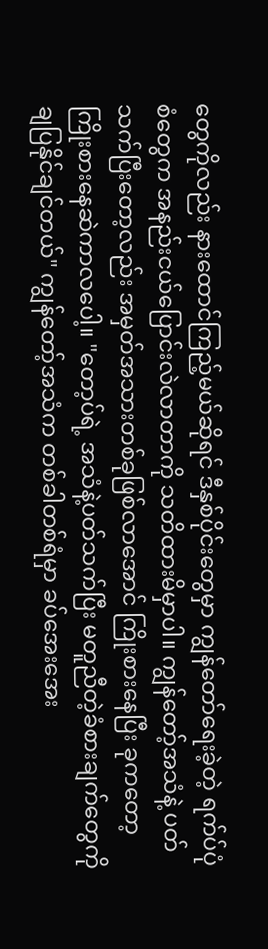တွေကိုလည်း နားထောင်ကြည့်မယ်ဆိုရင် ဒီနှစ်ပိုင်းတွေမှာ ကျွန်တော်ရေးခဲ့တဲ့ ရက်ပ်ပုံစံတွေက အနည်းငယ်ပြောင်းလဲလာတာကို သတိထားမိမှာပါ။ ကျွန်တော့်အသံနဲ့ ပတ်သက်ပြီးတော့လည်း အမှတ်အသားတစ်ခုဖြစ်လာအောင် ကြိုးစားနေပြီး ခုကတော့ ကြိုးစားနေဆဲကာလပေါ့။ "တော့ပ်ရဲ့ အသံနဲ့ပတ်သက်ပြီး မတူညီတဲ့ခံစားချက်တွေကို ချပြနိုင်ချင်တယ်" ကျွန်တော့်အသံက တစ်ခါတစ်ရံမှာ ခပ်အေးအေး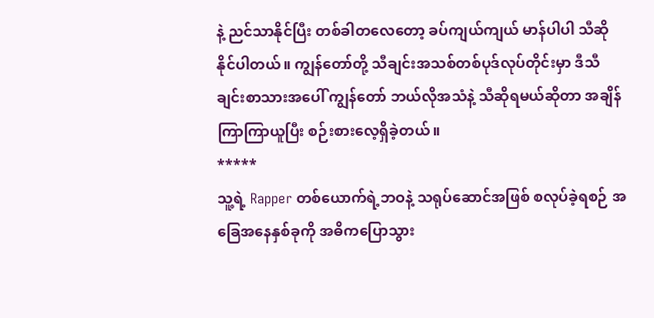နဲ့ ညင်သာနိုင်ပြီး တစ်ခါတလေတော့ ခပ်ကျယ်ကျယ် မာန်ပါပါ သီဆိုနိုင်ပါတယ်။ ကျွန်တော်တို့ သီချင်းအသစ်တစ်ပုဒ်လုပ်တိုင်းမှာ ဒီသီချင်းစာသားအပေါ် ကျွန်တော် ဘယ်လိုအသံနဲ့ သီဆိုရမယ်ဆိုတာ အချိန်ကြာကြာယူပြီး စဉ်းစားလေ့ရှိခဲ့တယ်။
*****
သူ့ရဲ့ Rapper တစ်ယောက်ရဲ့ဘဝနဲ့ သရုပ်ဆောင်အဖြစ် စလုပ်ခဲ့ရစဉ် အခြေအနေနှစ်ခုကို အဓိကပြောသွား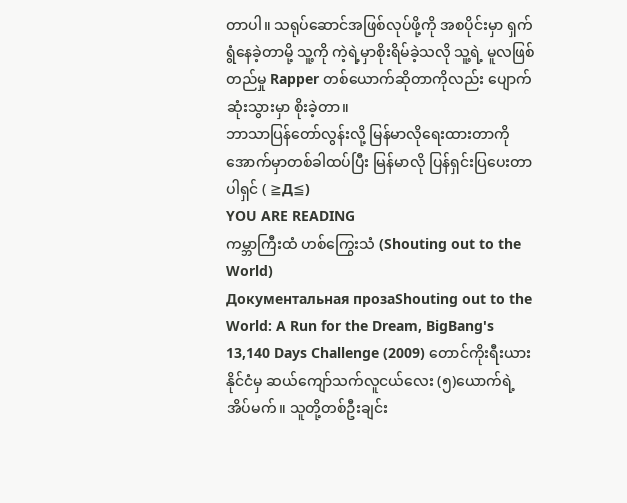တာပါ။ သရုပ်ဆောင်အဖြစ်လုပ်ဖို့ကို အစပိုင်းမှာ ရှက်ရွံနေခဲ့တာမို့ သူ့ကို ကဲ့ရဲ့မှာစိုးရိမ်ခဲ့သလို သူ့ရဲ့ မူလဖြစ်တည်မှု Rapper တစ်ယောက်ဆိုတာကိုလည်း ပျောက်ဆုံးသွားမှာ စိုးခဲ့တာ။
ဘာသာပြန်တော်လွန်းလို့ မြန်မာလိုရေးထားတာကို အောက်မှာတစ်ခါထပ်ပြီး မြန်မာလို ပြန်ရှင်းပြပေးတာပါရှင် ( ≧Д≦)
YOU ARE READING
ကမ္ဘာကြီးထံ ဟစ်ကြွေးသံ (Shouting out to the World)
Документальная прозаShouting out to the World: A Run for the Dream, BigBang's 13,140 Days Challenge (2009) တောင်ကိုးရီးယားနိုင်ငံမှ ဆယ်ကျော်သက်လူငယ်လေး (၅)ယောက်ရဲ့ အိပ်မက်။ သူတို့တစ်ဦးချင်း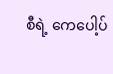စီရဲ့ ကေပေါ့ပ်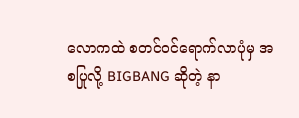လောကထဲ စတင်ဝင်ရောက်လာပုံမှ အစပြုလို့ BIGBANG ဆိုတဲ့ နာ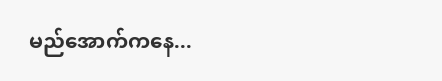မည်အောက်ကနေ...